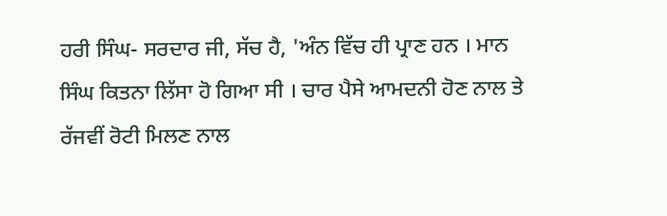ਹਰੀ ਸਿੰਘ- ਸਰਦਾਰ ਜੀ, ਸੱਚ ਹੈ, 'ਅੰਨ ਵਿੱਚ ਹੀ ਪ੍ਰਾਣ ਹਨ । ਮਾਨ ਸਿੰਘ ਕਿਤਨਾ ਲਿੱਸਾ ਹੋ ਗਿਆ ਸੀ । ਚਾਰ ਪੈਸੇ ਆਮਦਨੀ ਹੋਣ ਨਾਲ ਤੇ ਰੱਜਵੀਂ ਰੋਟੀ ਮਿਲਣ ਨਾਲ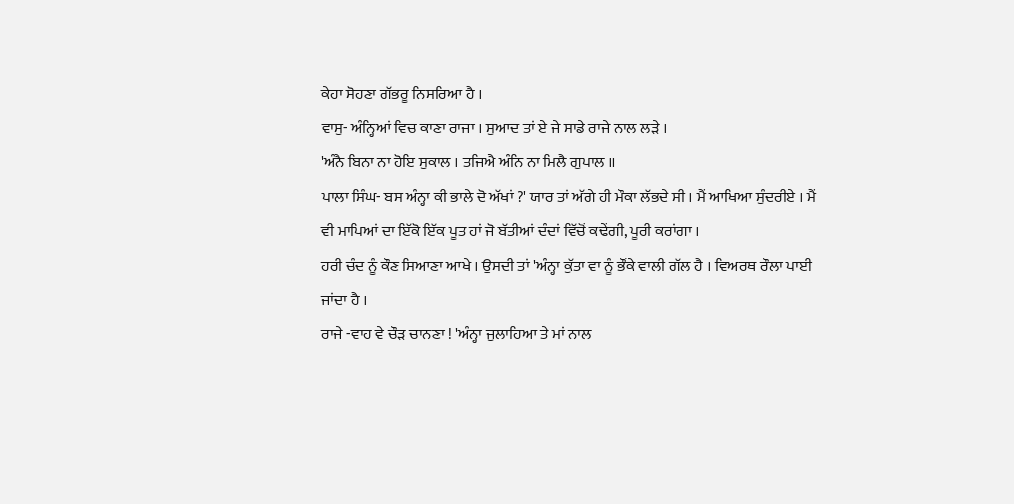ਕੇਹਾ ਸੋਹਣਾ ਗੱਭਰੂ ਨਿਸਰਿਆ ਹੈ ।
ਵਾਸੁ- ਅੰਨ੍ਹਿਆਂ ਵਿਚ ਕਾਣਾ ਰਾਜਾ । ਸੁਆਦ ਤਾਂ ਏ ਜੇ ਸਾਡੇ ਰਾਜੇ ਨਾਲ ਲੜੇ ।
'ਅੰਨੈ ਬਿਨਾ ਨਾ ਹੋਇ ਸੁਕਾਲ । ਤਜਿਐ ਅੰਨਿ ਨਾ ਮਿਲੈ ਗੁਪਾਲ ॥
ਪਾਲਾ ਸਿੰਘ- ਬਸ ਅੰਨ੍ਹਾ ਕੀ ਭਾਲੇ ਦੋ ਅੱਖਾਂ ?' ਯਾਰ ਤਾਂ ਅੱਗੇ ਹੀ ਮੌਕਾ ਲੱਭਦੇ ਸੀ । ਮੈਂ ਆਖਿਆ ਸੁੰਦਰੀਏ । ਮੈਂ ਵੀ ਮਾਪਿਆਂ ਦਾ ਇੱਕੋ ਇੱਕ ਪੂਤ ਹਾਂ ਜੋ ਬੱਤੀਆਂ ਦੰਦਾਂ ਵਿੱਚੋਂ ਕਢੇਂਗੀ, ਪੂਰੀ ਕਰਾਂਗਾ ।
ਹਰੀ ਚੰਦ ਨੂੰ ਕੌਣ ਸਿਆਣਾ ਆਖੇ । ਉਸਦੀ ਤਾਂ 'ਅੰਨ੍ਹਾ ਕੁੱਤਾ ਵਾ ਨੂੰ ਭੌਂਕੇ ਵਾਲੀ ਗੱਲ ਹੈ । ਵਿਅਰਥ ਰੌਲਾ ਪਾਈ ਜਾਂਦਾ ਹੈ ।
ਰਾਜੇ -ਵਾਹ ਵੇ ਚੌੜ ਚਾਨਣਾ ! 'ਅੰਨ੍ਹਾ ਜੁਲਾਹਿਆ ਤੇ ਮਾਂ ਨਾਲ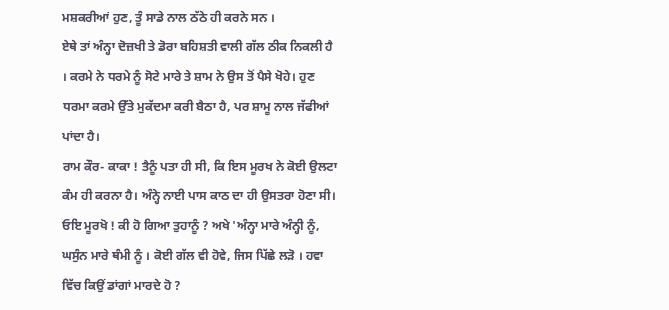ਮਸ਼ਕਰੀਆਂ ਹੁਣ, ਤੂੰ ਸਾਡੇ ਨਾਲ ਠੱਠੇ ਹੀ ਕਰਨੇ ਸਨ ।
ਏਥੇ ਤਾਂ ਅੰਨ੍ਹਾ ਦੋਜ਼ਖੀ ਤੇ ਡੋਰਾ ਬਹਿਸ਼ਤੀ ਵਾਲੀ ਗੱਲ ਠੀਕ ਨਿਕਲੀ ਹੈ । ਕਰਮੇ ਨੇ ਧਰਮੇ ਨੂੰ ਸੋਟੇ ਮਾਰੇ ਤੇ ਸ਼ਾਮ ਨੇ ਉਸ ਤੋਂ ਪੈਸੇ ਖੋਹੇ। ਹੁਣ ਧਰਮਾ ਕਰਮੇ ਉੱਤੇ ਮੁਕੱਦਮਾ ਕਰੀ ਬੈਠਾ ਹੈ, ਪਰ ਸ਼ਾਮੂ ਨਾਲ ਜੱਫੀਆਂ ਪਾਂਦਾ ਹੈ।
ਰਾਮ ਕੌਰ- ਕਾਕਾ ! ਤੈਨੂੰ ਪਤਾ ਹੀ ਸੀ, ਕਿ ਇਸ ਮੂਰਖ ਨੇ ਕੋਈ ਉਲਟਾ ਕੰਮ ਹੀ ਕਰਨਾ ਹੈ। ਅੰਨ੍ਹੇ ਨਾਈ ਪਾਸ ਕਾਠ ਦਾ ਹੀ ਉਸਤਰਾ ਹੋਣਾ ਸੀ।
ਓਇ ਮੂਰਖੋ ! ਕੀ ਹੋ ਗਿਆ ਤੁਹਾਨੂੰ ? ਅਖੇ 'ਅੰਨ੍ਹਾ ਮਾਰੇ ਅੰਨ੍ਹੀ ਨੂੰ, ਘਸੁੰਨ ਮਾਰੇ ਥੰਮੀ ਨੂੰ । ਕੋਈ ਗੱਲ ਵੀ ਹੋਵੇ, ਜਿਸ ਪਿੱਛੇ ਲੜੋ । ਹਵਾ ਵਿੱਚ ਕਿਉਂ ਡਾਂਗਾਂ ਮਾਰਦੇ ਹੋ ?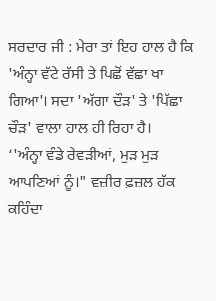ਸਰਦਾਰ ਜੀ : ਮੇਰਾ ਤਾਂ ਇਹ ਹਾਲ ਹੈ ਕਿ 'ਅੰਨ੍ਹਾ ਵੱਟੇ ਰੱਸੀ ਤੇ ਪਿਛੋਂ ਵੱਛਾ ਖਾ ਗਿਆ'। ਸਦਾ 'ਅੱਗਾ ਦੌੜ' ਤੇ 'ਪਿੱਛਾ ਚੌੜ' ਵਾਲਾ ਹਾਲ ਹੀ ਰਿਹਾ ਹੈ।
‘'ਅੰਨ੍ਹਾ ਵੰਡੇ ਰੇਵੜੀਆਂ, ਮੁੜ ਮੁੜ ਆਪਣਿਆਂ ਨੂੰ।" ਵਜ਼ੀਰ ਫ਼ਜ਼ਲ ਹੱਕ ਕਹਿੰਦਾ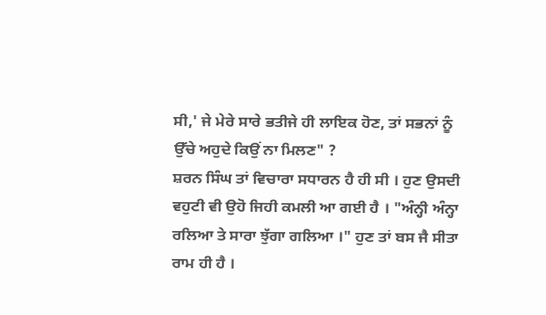ਸੀ,' ਜੇ ਮੇਰੇ ਸਾਰੇ ਭਤੀਜੇ ਹੀ ਲਾਇਕ ਹੋਣ, ਤਾਂ ਸਭਨਾਂ ਨੂੰ ਉੱਚੇ ਅਹੁਦੇ ਕਿਉਂ ਨਾ ਮਿਲਣ" ?
ਸ਼ਰਨ ਸਿੰਘ ਤਾਂ ਵਿਚਾਰਾ ਸਧਾਰਨ ਹੈ ਹੀ ਸੀ । ਹੁਣ ਉਸਦੀ ਵਹੁਟੀ ਵੀ ਉਹੋ ਜਿਹੀ ਕਮਲੀ ਆ ਗਈ ਹੈ । "ਅੰਨ੍ਹੀ ਅੰਨ੍ਹਾ ਰਲਿਆ ਤੇ ਸਾਰਾ ਝੁੱਗਾ ਗਲਿਆ ।" ਹੁਣ ਤਾਂ ਬਸ ਜੈ ਸੀਤਾ ਰਾਮ ਹੀ ਹੈ ।